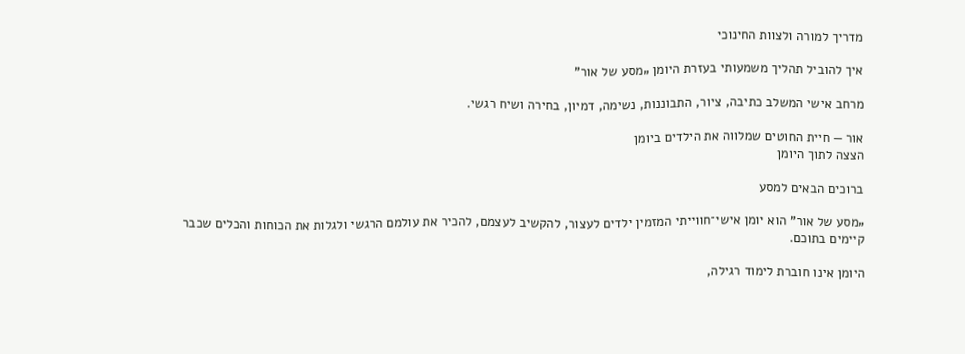מדריך למורה ולצוות החינוכי

איך להוביל תהליך משמעותי בעזרת היומן „מסע של אור”

מרחב אישי המשלב כתיבה, ציור, התבוננות, נשימה, דמיון, בחירה ושיח רגשי.

אור — חיית החוטים שמלווה את הילדים ביומן
הצצה לתוך היומן

ברוכים הבאים למסע

„מסע של אור” הוא יומן אישי־חווייתי המזמין ילדים לעצור, להקשיב לעצמם, להכיר את עולמם הרגשי ולגלות את הכוחות והכלים שכבר קיימים בתוכם.

היומן אינו חוברת לימוד רגילה,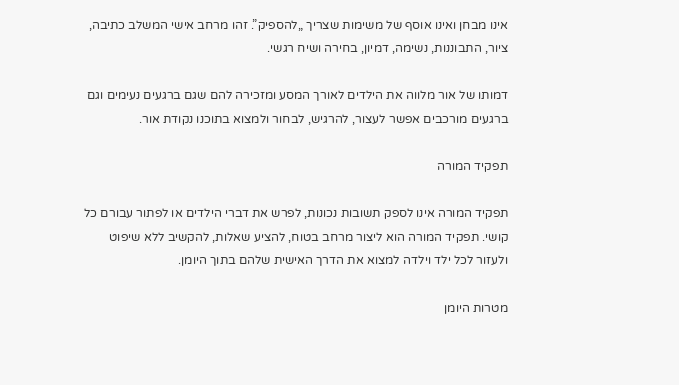אינו מבחן ואינו אוסף של משימות שצריך „להספיק”. זהו מרחב אישי המשלב כתיבה, ציור, התבוננות, נשימה, דמיון, בחירה ושיח רגשי.

דמותו של אור מלווה את הילדים לאורך המסע ומזכירה להם שגם ברגעים נעימים וגם ברגעים מורכבים אפשר לעצור, להרגיש, לבחור ולמצוא בתוכנו נקודת אור.

תפקיד המורה

תפקיד המורה אינו לספק תשובות נכונות, לפרש את דברי הילדים או לפתור עבורם כל קושי. תפקיד המורה הוא ליצור מרחב בטוח, להציע שאלות, להקשיב ללא שיפוט ולעזור לכל ילד וילדה למצוא את הדרך האישית שלהם בתוך היומן.

מטרות היומן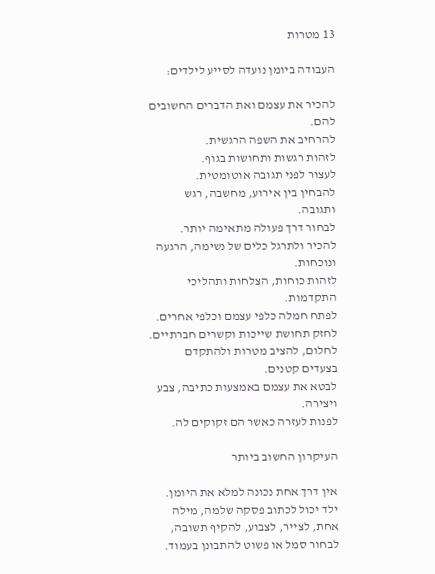13 מטרות

העבודה ביומן נועדה לסייע לילדים:

להכיר את עצמם ואת הדברים החשובים להם.
להרחיב את השפה הרגשית.
לזהות רגשות ותחושות בגוף.
לעצור לפני תגובה אוטומטית.
להבחין בין אירוע, מחשבה, רגש ותגובה.
לבחור דרך פעולה מתאימה יותר.
להכיר ולתרגל כלים של נשימה, הרגעה ונוכחות.
לזהות כוחות, הצלחות ותהליכי התקדמות.
לפתח חמלה כלפי עצמם וכלפי אחרים.
לחזק תחושת שייכות וקשרים חברתיים.
לחלום, להציב מטרות ולהתקדם בצעדים קטנים.
לבטא את עצמם באמצעות כתיבה, צבע ויצירה.
לפנות לעזרה כאשר הם זקוקים לה.

העיקרון החשוב ביותר

אין דרך אחת נכונה למלא את היומן. ילד יכול לכתוב פסקה שלמה, מילה אחת, לצייר, לצבוע, להקיף תשובה, לבחור סמל או פשוט להתבונן בעמוד.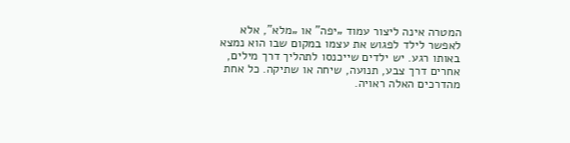המטרה אינה ליצור עמוד „יפה” או „מלא”, אלא לאפשר לילד לפגוש את עצמו במקום שבו הוא נמצא באותו רגע. יש ילדים שייכנסו לתהליך דרך מילים, אחרים דרך צבע, תנועה, שיחה או שתיקה. כל אחת מהדרכים האלה ראויה.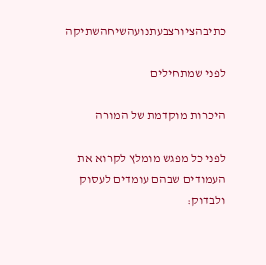כתיבהציורצבעתנועהשיחהשתיקה

לפני שמתחילים

היכרות מוקדמת של המורה

לפני כל מפגש מומלץ לקרוא את העמודים שבהם עומדים לעסוק ולבדוק: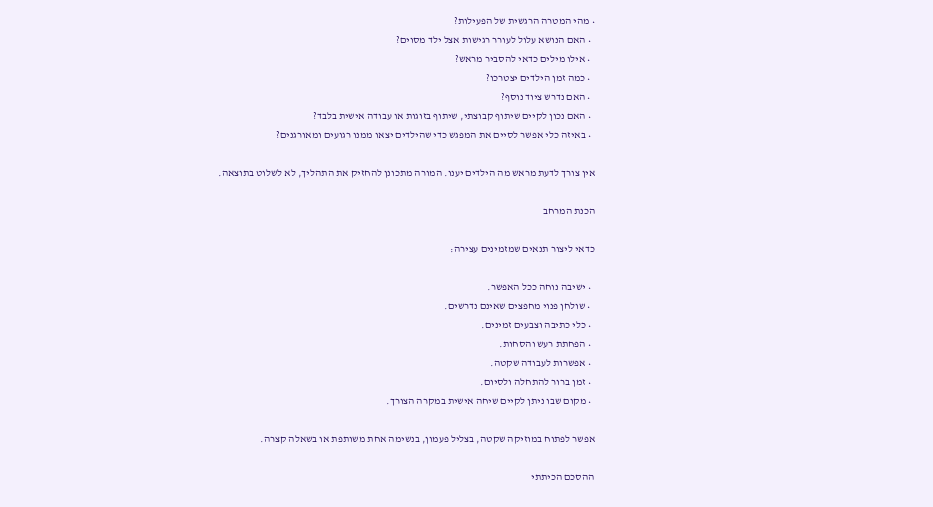• מהי המטרה הרגשית של הפעילות?
  • האם הנושא עלול לעורר רגישות אצל ילד מסוים?
  • אילו מילים כדאי להסביר מראש?
  • כמה זמן הילדים יצטרכו?
  • האם נדרש ציוד נוסף?
  • האם נכון לקיים שיתוף קבוצתי, שיתוף בזוגות או עבודה אישית בלבד?
  • באיזה כלי אפשר לסיים את המפגש כדי שהילדים יצאו ממנו רגועים ומאורגנים?

אין צורך לדעת מראש מה הילדים יענו. המורה מתכונן להחזיק את התהליך, לא לשלוט בתוצאה.

הכנת המרחב

כדאי ליצור תנאים שמזמינים עצירה:

  • ישיבה נוחה ככל האפשר.
  • שולחן פנוי מחפצים שאינם נדרשים.
  • כלי כתיבה וצבעים זמינים.
  • הפחתת רעש והסחות.
  • אפשרות לעבודה שקטה.
  • זמן ברור להתחלה ולסיום.
  • מקום שבו ניתן לקיים שיחה אישית במקרה הצורך.

אפשר לפתוח במוזיקה שקטה, בצליל פעמון, בנשימה אחת משותפת או בשאלה קצרה.

ההסכם הכיתתי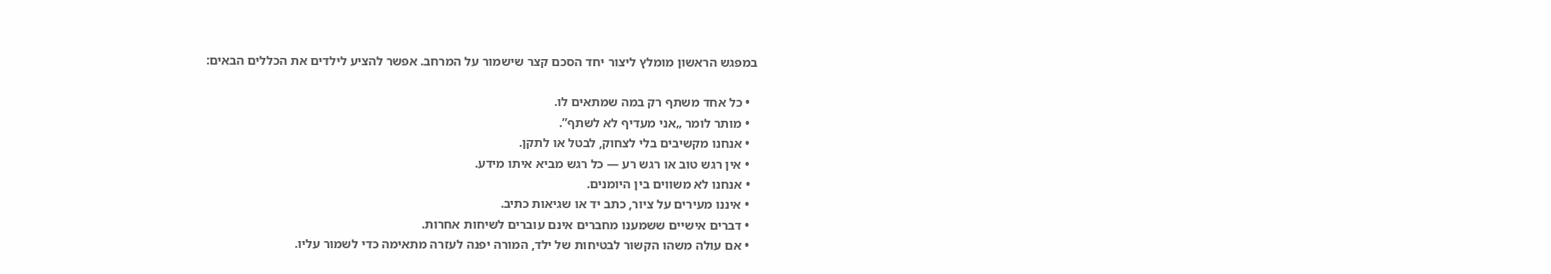במפגש הראשון מומלץ ליצור יחד הסכם קצר שישמור על המרחב. אפשר להציע לילדים את הכללים הבאים:

  • כל אחד משתף רק במה שמתאים לו.
  • מותר לומר „אני מעדיף לא לשתף”.
  • אנחנו מקשיבים בלי לצחוק, לבטל או לתקן.
  • אין רגש טוב או רגש רע — כל רגש מביא איתו מידע.
  • אנחנו לא משווים בין היומנים.
  • איננו מעירים על ציור, כתב יד או שגיאות כתיב.
  • דברים אישיים ששמענו מחברים אינם עוברים לשיחות אחרות.
  • אם עולה משהו הקשור לבטיחות של ילד, המורה יפנה לעזרה מתאימה כדי לשמור עליו.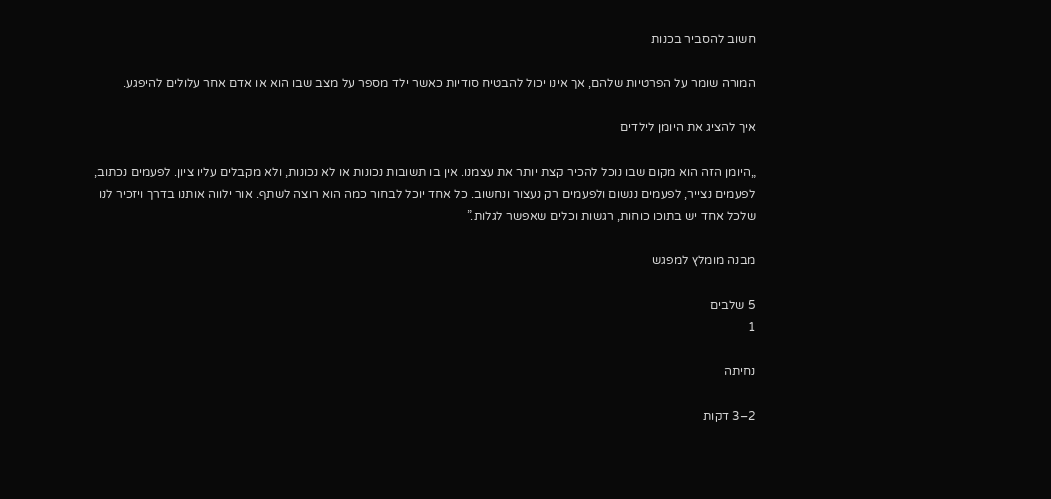חשוב להסביר בכנות

המורה שומר על הפרטיות שלהם, אך אינו יכול להבטיח סודיות כאשר ילד מספר על מצב שבו הוא או אדם אחר עלולים להיפגע.

איך להציג את היומן לילדים

„היומן הזה הוא מקום שבו נוכל להכיר קצת יותר את עצמנו. אין בו תשובות נכונות או לא נכונות, ולא מקבלים עליו ציון. לפעמים נכתוב, לפעמים נצייר, לפעמים ננשום ולפעמים רק נעצור ונחשוב. כל אחד יוכל לבחור כמה הוא רוצה לשתף. אור ילווה אותנו בדרך ויזכיר לנו שלכל אחד יש בתוכו כוחות, רגשות וכלים שאפשר לגלות.”

מבנה מומלץ למפגש

5 שלבים
1

נחיתה

2–3 דקות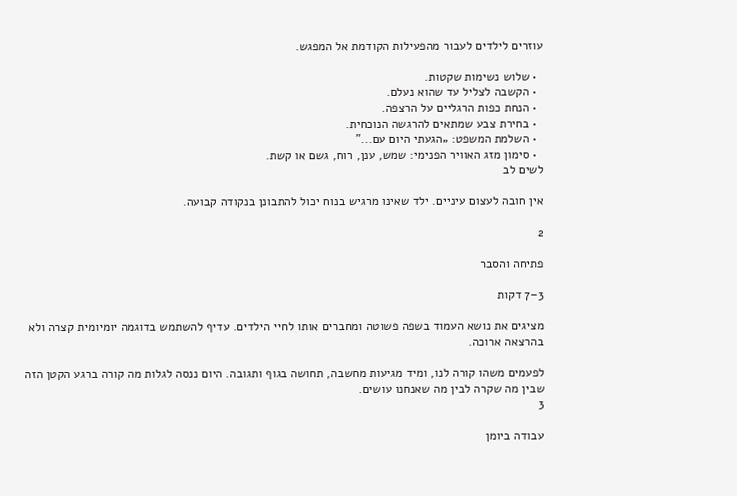עוזרים לילדים לעבור מהפעילות הקודמת אל המפגש.

  • שלוש נשימות שקטות.
  • הקשבה לצליל עד שהוא נעלם.
  • הנחת כפות הרגליים על הרצפה.
  • בחירת צבע שמתאים להרגשה הנוכחית.
  • השלמת המשפט: „הגעתי היום עם...”
  • סימון מזג האוויר הפנימי: שמש, ענן, רוח, גשם או קשת.
לשים לב

אין חובה לעצום עיניים. ילד שאינו מרגיש בנוח יכול להתבונן בנקודה קבועה.

2

פתיחה והסבר

3–7 דקות

מציגים את נושא העמוד בשפה פשוטה ומחברים אותו לחיי הילדים. עדיף להשתמש בדוגמה יומיומית קצרה ולא בהרצאה ארוכה.

לפעמים משהו קורה לנו, ומיד מגיעות מחשבה, תחושה בגוף ותגובה. היום ננסה לגלות מה קורה ברגע הקטן הזה שבין מה שקרה לבין מה שאנחנו עושים.
3

עבודה ביומן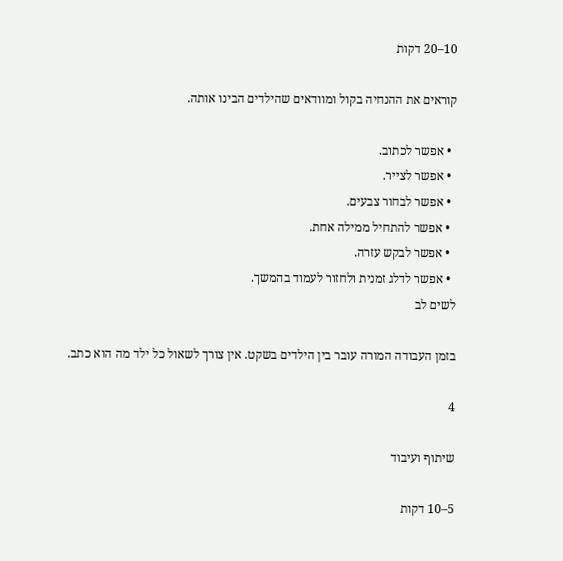10–20 דקות

קוראים את ההנחיה בקול ומוודאים שהילדים הבינו אותה.

  • אפשר לכתוב.
  • אפשר לצייר.
  • אפשר לבחור צבעים.
  • אפשר להתחיל ממילה אחת.
  • אפשר לבקש עזרה.
  • אפשר לדלג זמנית ולחזור לעמוד בהמשך.
לשים לב

בזמן העבודה המורה עובר בין הילדים בשקט. אין צורך לשאול כל ילד מה הוא כתב.

4

שיתוף ועיבוד

5–10 דקות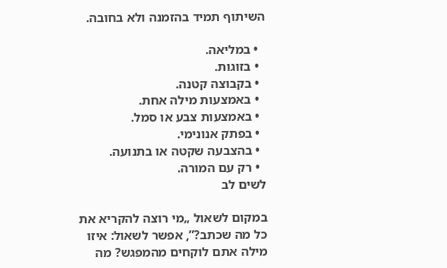השיתוף תמיד בהזמנה ולא בחובה.

  • במליאה.
  • בזוגות.
  • בקבוצה קטנה.
  • באמצעות מילה אחת.
  • באמצעות צבע או סמל.
  • בפתק אנונימי.
  • בהצבעה שקטה או בתנועה.
  • רק עם המורה.
לשים לב

במקום לשאול „מי רוצה להקריא את כל מה שכתב?”, אפשר לשאול: איזו מילה אתם לוקחים מהמפגש? מה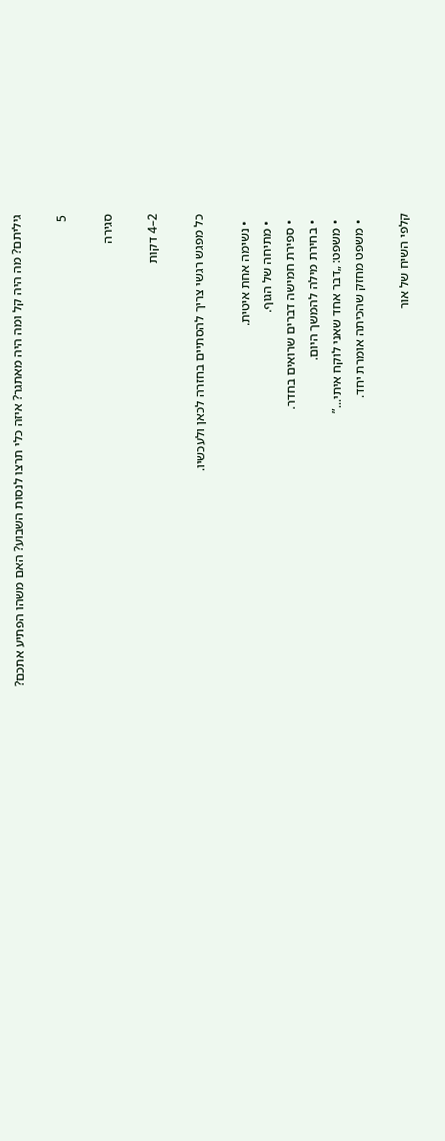גיליתם? מה היה קל ומה היה מאתגר? איזה כלי תרצו לנסות השבוע? האם משהו הפתיע אתכם?

5

סגירה

2–4 דקות

כל מפגש רגשי צריך להסתיים בחזרה לכאן ולעכשיו.

  • נשימה אחת איטית.
  • מתיחה של הגוף.
  • ספירת חמישה דברים שרואים בחדר.
  • בחירת מילה להמשך היום.
  • משפט: „דבר אחד שאני לוקח איתי...”
  • משפט מחזק שהכיתה אומרת יחד.

קלפי השיח של אור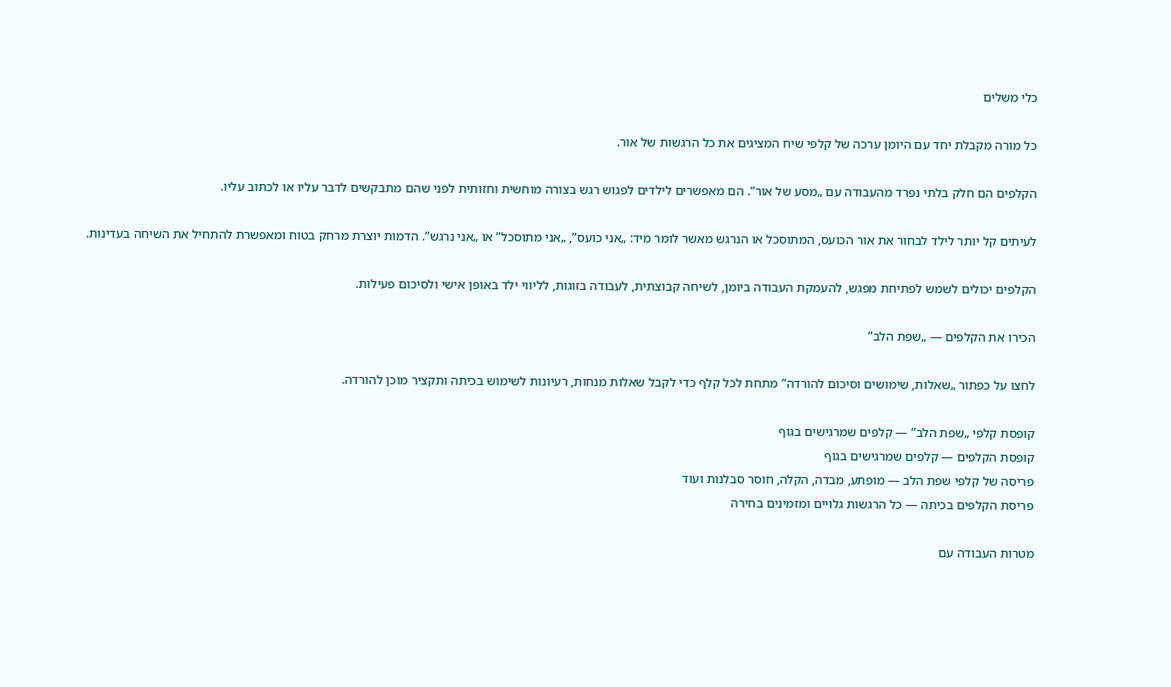כלי משלים

כל מורה מקבלת יחד עם היומן ערכה של קלפי שיח המציגים את כל הרגשות של אור.

הקלפים הם חלק בלתי נפרד מהעבודה עם „מסע של אור”. הם מאפשרים לילדים לפגוש רגש בצורה מוחשית וחזותית לפני שהם מתבקשים לדבר עליו או לכתוב עליו.

לעיתים קל יותר לילד לבחור את אור הכועס, המתוסכל או הנרגש מאשר לומר מיד: „אני כועס”, „אני מתוסכל” או „אני נרגש”. הדמות יוצרת מרחק בטוח ומאפשרת להתחיל את השיחה בעדינות.

הקלפים יכולים לשמש לפתיחת מפגש, להעמקת העבודה ביומן, לשיחה קבוצתית, לעבודה בזוגות, לליווי ילד באופן אישי ולסיכום פעילות.

הכירו את הקלפים — „שפת הלב”

לחצו על כפתור „שאלות, שימושים וסיכום להורדה” מתחת לכל קלף כדי לקבל שאלות מנחות, רעיונות לשימוש בכיתה ותקציר מוכן להורדה.

קופסת קלפי „שפת הלב” — קלפים שמרגישים בגוף
קופסת הקלפים — קלפים שמרגישים בגוף
פריסה של קלפי שפת הלב — מופתע, מבדה, הקלה, חוסר סבלנות ועוד
פריסת הקלפים בכיתה — כל הרגשות גלויים ומזמינים בחירה

מטרות העבודה עם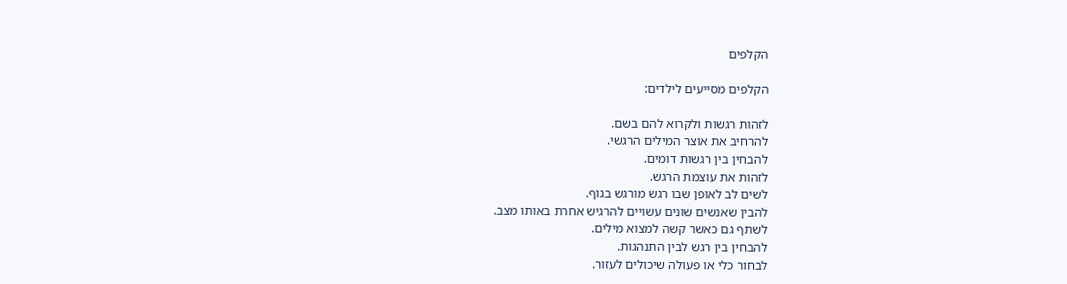הקלפים

הקלפים מסייעים לילדים:

לזהות רגשות ולקרוא להם בשם.
להרחיב את אוצר המילים הרגשי.
להבחין בין רגשות דומים.
לזהות את עוצמת הרגש.
לשים לב לאופן שבו רגש מורגש בגוף.
להבין שאנשים שונים עשויים להרגיש אחרת באותו מצב.
לשתף גם כאשר קשה למצוא מילים.
להבחין בין רגש לבין התנהגות.
לבחור כלי או פעולה שיכולים לעזור.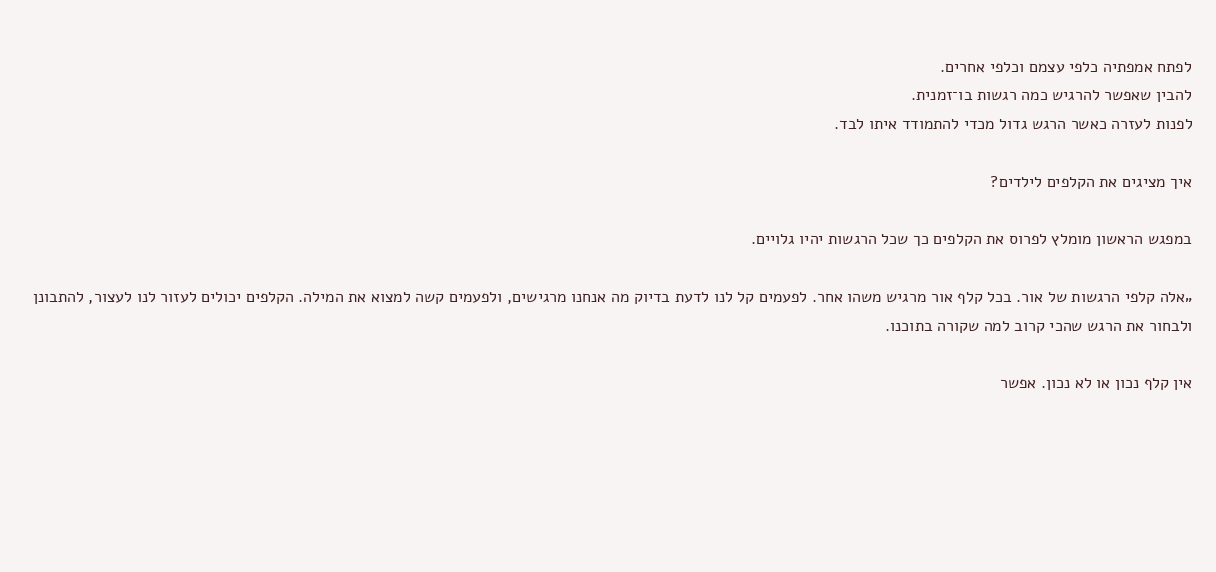לפתח אמפתיה כלפי עצמם וכלפי אחרים.
להבין שאפשר להרגיש כמה רגשות בו־זמנית.
לפנות לעזרה כאשר הרגש גדול מכדי להתמודד איתו לבד.

איך מציגים את הקלפים לילדים?

במפגש הראשון מומלץ לפרוס את הקלפים כך שכל הרגשות יהיו גלויים.

„אלה קלפי הרגשות של אור. בכל קלף אור מרגיש משהו אחר. לפעמים קל לנו לדעת בדיוק מה אנחנו מרגישים, ולפעמים קשה למצוא את המילה. הקלפים יכולים לעזור לנו לעצור, להתבונן ולבחור את הרגש שהכי קרוב למה שקורה בתוכנו.

אין קלף נכון או לא נכון. אפשר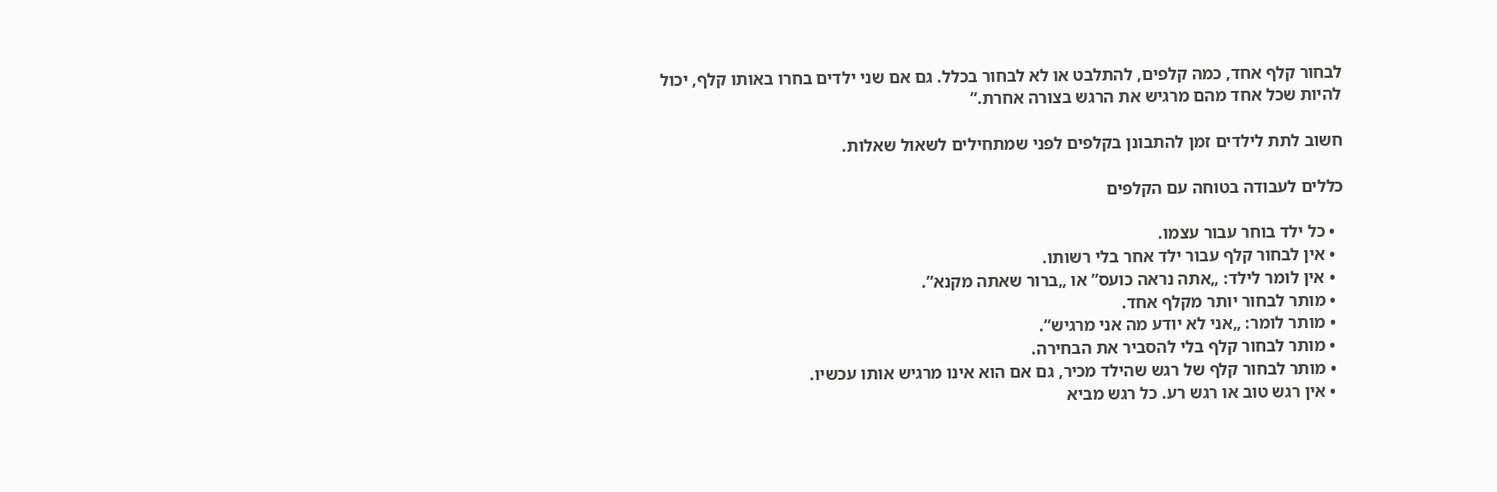לבחור קלף אחד, כמה קלפים, להתלבט או לא לבחור בכלל. גם אם שני ילדים בחרו באותו קלף, יכול להיות שכל אחד מהם מרגיש את הרגש בצורה אחרת.”

חשוב לתת לילדים זמן להתבונן בקלפים לפני שמתחילים לשאול שאלות.

כללים לעבודה בטוחה עם הקלפים

  • כל ילד בוחר עבור עצמו.
  • אין לבחור קלף עבור ילד אחר בלי רשותו.
  • אין לומר לילד: „אתה נראה כועס” או „ברור שאתה מקנא”.
  • מותר לבחור יותר מקלף אחד.
  • מותר לומר: „אני לא יודע מה אני מרגיש”.
  • מותר לבחור קלף בלי להסביר את הבחירה.
  • מותר לבחור קלף של רגש שהילד מכיר, גם אם הוא אינו מרגיש אותו עכשיו.
  • אין רגש טוב או רגש רע. כל רגש מביא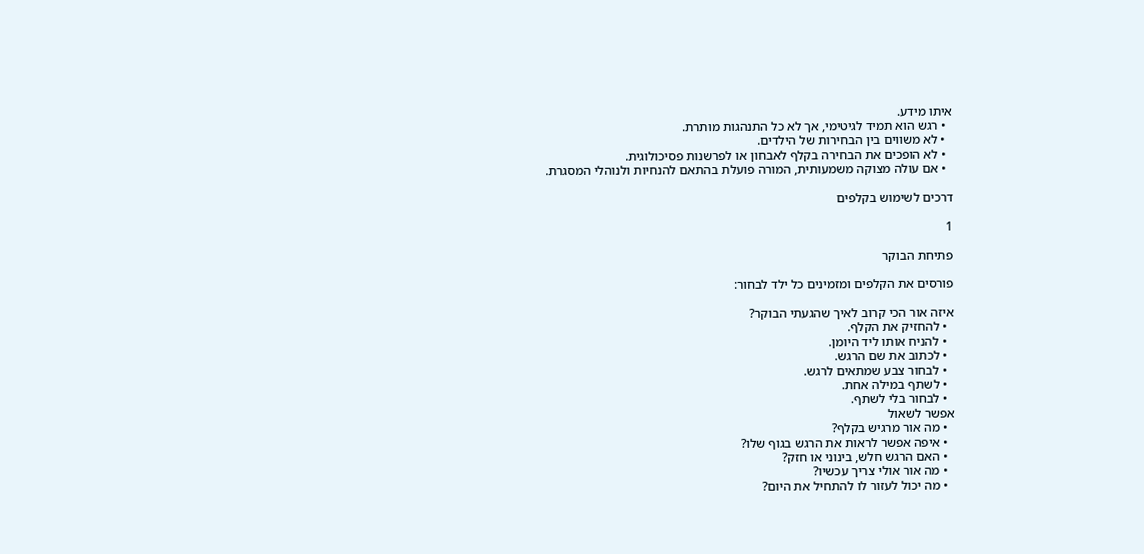איתו מידע.
  • רגש הוא תמיד לגיטימי, אך לא כל התנהגות מותרת.
  • לא משווים בין הבחירות של הילדים.
  • לא הופכים את הבחירה בקלף לאבחון או לפרשנות פסיכולוגית.
  • אם עולה מצוקה משמעותית, המורה פועלת בהתאם להנחיות ולנוהלי המסגרת.

דרכים לשימוש בקלפים

1

פתיחת הבוקר

פורסים את הקלפים ומזמינים כל ילד לבחור:

איזה אור הכי קרוב לאיך שהגעתי הבוקר?
  • להחזיק את הקלף.
  • להניח אותו ליד היומן.
  • לכתוב את שם הרגש.
  • לבחור צבע שמתאים לרגש.
  • לשתף במילה אחת.
  • לבחור בלי לשתף.
אפשר לשאול
  • מה אור מרגיש בקלף?
  • איפה אפשר לראות את הרגש בגוף שלו?
  • האם הרגש חלש, בינוני או חזק?
  • מה אור אולי צריך עכשיו?
  • מה יכול לעזור לו להתחיל את היום?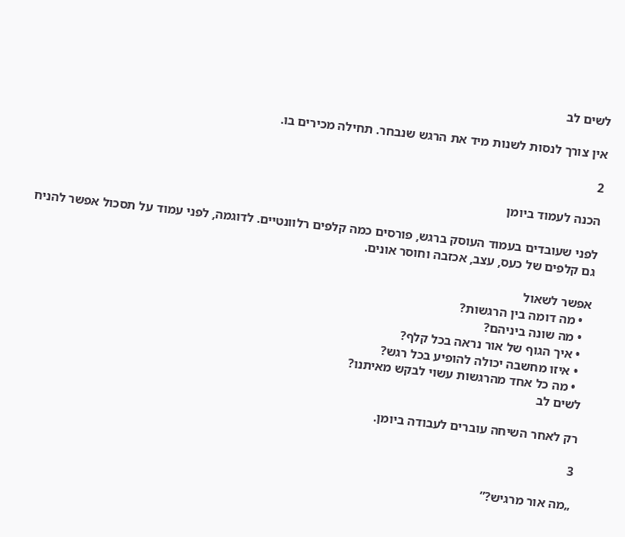לשים לב

אין צורך לנסות לשנות מיד את הרגש שנבחר. תחילה מכירים בו.

2

הכנה לעמוד ביומן

לפני שעובדים בעמוד העוסק ברגש, פורסים כמה קלפים רלוונטיים. לדוגמה, לפני עמוד על תסכול אפשר להניח גם קלפים של כעס, עצב, אכזבה וחוסר אונים.

אפשר לשאול
  • מה דומה בין הרגשות?
  • מה שונה ביניהם?
  • איך הגוף של אור נראה בכל קלף?
  • איזו מחשבה יכולה להופיע בכל רגש?
  • מה כל אחד מהרגשות עשוי לבקש מאיתנו?
לשים לב

רק לאחר השיחה עוברים לעבודה ביומן.

3

„מה אור מרגיש?”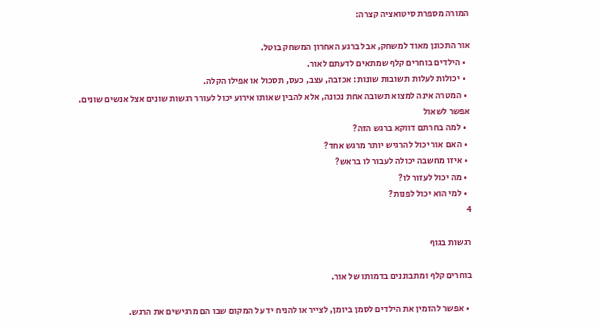המורה מספרת סיטואציה קצרה:

אור התכונן מאוד למשחק, אבל ברגע האחרון המשחק בוטל.
  • הילדים בוחרים קלף שמתאים לדעתם לאור.
  • יכולות לעלות תשובות שונות: אכזבה, עצב, כעס, תסכול או אפילו הקלה.
  • המטרה אינה למצוא תשובה אחת נכונה, אלא להבין שאותו אירוע יכול לעורר רגשות שונים אצל אנשים שונים.
אפשר לשאול
  • למה בחרתם דווקא ברגש הזה?
  • האם אור יכול להרגיש יותר מרגש אחד?
  • איזו מחשבה יכולה לעבור לו בראש?
  • מה יכול לעזור לו?
  • למי הוא יכול לפנות?
4

רגשות בגוף

בוחרים קלף ומתבוננים בדמותו של אור.

  • אפשר להזמין את הילדים לסמן ביומן, לצייר או להניח יד על המקום שבו הם מרגישים את הרגש.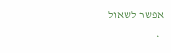אפשר לשאול
  •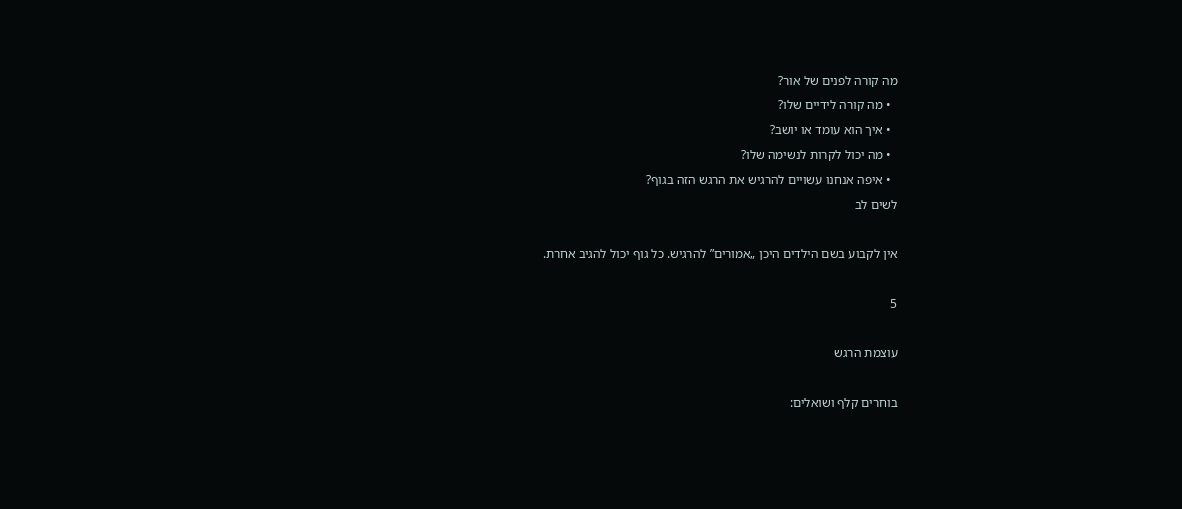מה קורה לפנים של אור?
  • מה קורה לידיים שלו?
  • איך הוא עומד או יושב?
  • מה יכול לקרות לנשימה שלו?
  • איפה אנחנו עשויים להרגיש את הרגש הזה בגוף?
לשים לב

אין לקבוע בשם הילדים היכן „אמורים” להרגיש. כל גוף יכול להגיב אחרת.

5

עוצמת הרגש

בוחרים קלף ושואלים: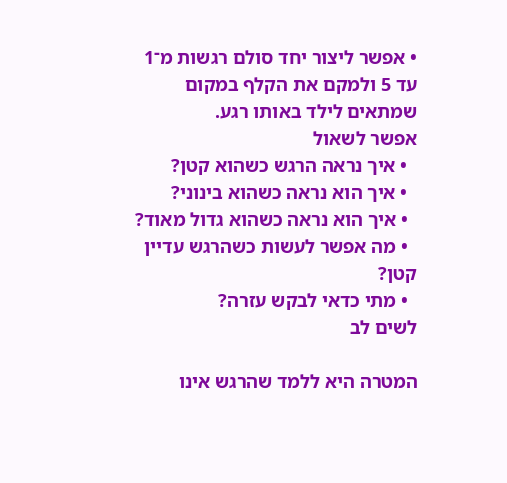• אפשר ליצור יחד סולם רגשות מ־1 עד 5 ולמקם את הקלף במקום שמתאים לילד באותו רגע.
אפשר לשאול
  • איך נראה הרגש כשהוא קטן?
  • איך הוא נראה כשהוא בינוני?
  • איך הוא נראה כשהוא גדול מאוד?
  • מה אפשר לעשות כשהרגש עדיין קטן?
  • מתי כדאי לבקש עזרה?
לשים לב

המטרה היא ללמד שהרגש אינו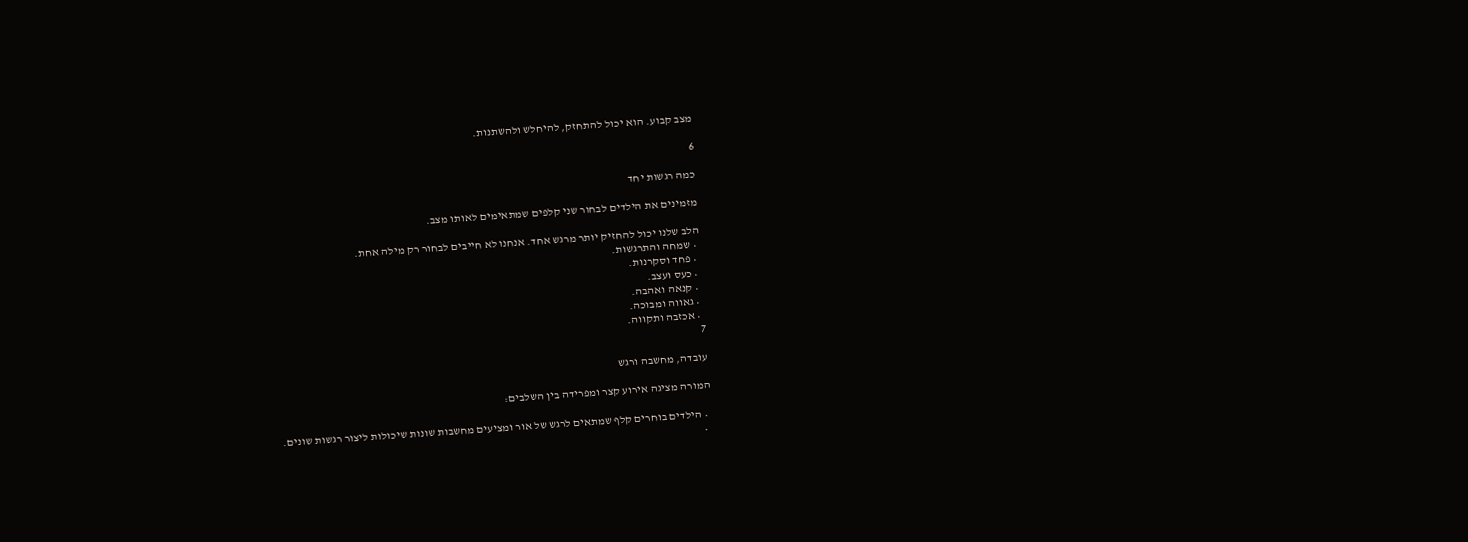מצב קבוע. הוא יכול להתחזק, להיחלש ולהשתנות.

6

כמה רגשות יחד

מזמינים את הילדים לבחור שני קלפים שמתאימים לאותו מצב.

הלב שלנו יכול להחזיק יותר מרגש אחד. אנחנו לא חייבים לבחור רק מילה אחת.
  • שמחה והתרגשות.
  • פחד וסקרנות.
  • כעס ועצב.
  • קנאה ואהבה.
  • גאווה ומבוכה.
  • אכזבה ותקווה.
7

עובדה, מחשבה ורגש

המורה מציגה אירוע קצר ומפרידה בין השלבים:

  • הילדים בוחרים קלף שמתאים לרגש של אור ומציעים מחשבות שונות שיכולות ליצור רגשות שונים.
  •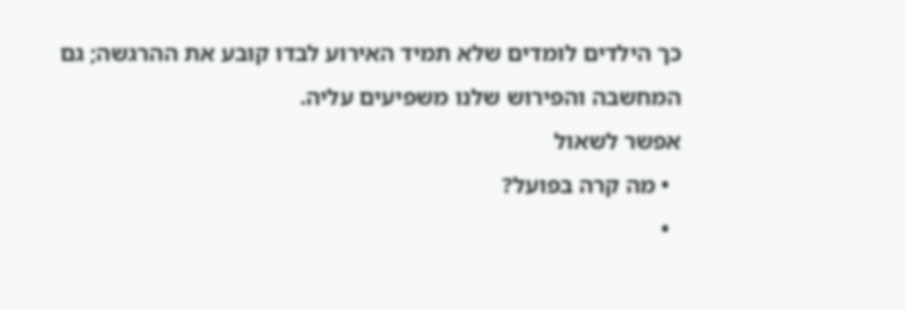כך הילדים לומדים שלא תמיד האירוע לבדו קובע את ההרגשה; גם המחשבה והפירוש שלנו משפיעים עליה.
אפשר לשאול
  • מה קרה בפועל?
  •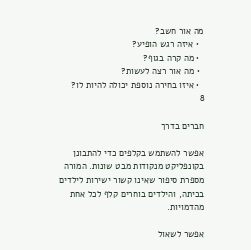מה אור חשב?
  • איזה רגש הופיע?
  • מה קרה בגוף?
  • מה אור רצה לעשות?
  • איזו בחירה נוספת יכולה להיות לו?
8

חברים בדרך

אפשר להשתמש בקלפים כדי להתבונן בקונפליקט מנקודות מבט שונות. המורה מספרת סיפור שאינו קשור ישירות לילדים בכיתה, והילדים בוחרים קלף לכל אחת מהדמויות.

אפשר לשאול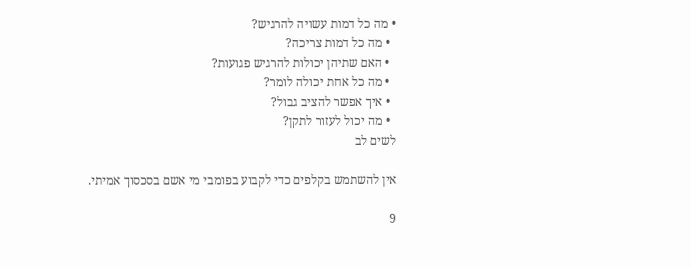• מה כל דמות עשויה להרגיש?
  • מה כל דמות צריכה?
  • האם שתיהן יכולות להרגיש פגועות?
  • מה כל אחת יכולה לומר?
  • איך אפשר להציב גבול?
  • מה יכול לעזור לתקן?
לשים לב

אין להשתמש בקלפים כדי לקבוע בפומבי מי אשם בסכסוך אמיתי.

9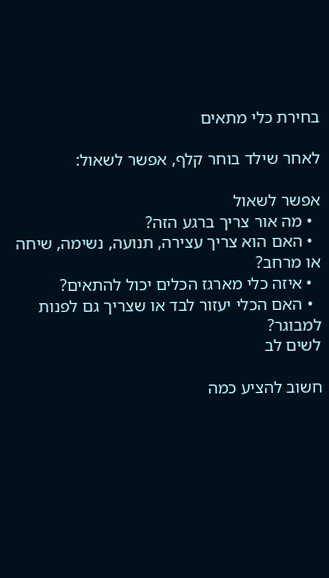בחירת כלי מתאים

לאחר שילד בוחר קלף, אפשר לשאול:

אפשר לשאול
  • מה אור צריך ברגע הזה?
  • האם הוא צריך עצירה, תנועה, נשימה, שיחה או מרחב?
  • איזה כלי מארגז הכלים יכול להתאים?
  • האם הכלי יעזור לבד או שצריך גם לפנות למבוגר?
לשים לב

חשוב להציע כמה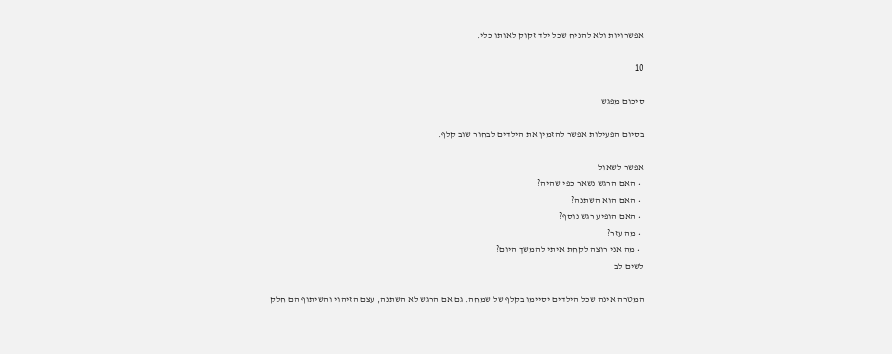אפשרויות ולא להניח שכל ילד זקוק לאותו כלי.

10

סיכום מפגש

בסיום הפעילות אפשר להזמין את הילדים לבחור שוב קלף.

אפשר לשאול
  • האם הרגש נשאר כפי שהיה?
  • האם הוא השתנה?
  • האם הופיע רגש נוסף?
  • מה עזר?
  • מה אני רוצה לקחת איתי להמשך היום?
לשים לב

המטרה אינה שכל הילדים יסיימו בקלף של שמחה. גם אם הרגש לא השתנה, עצם הזיהוי והשיתוף הם חלק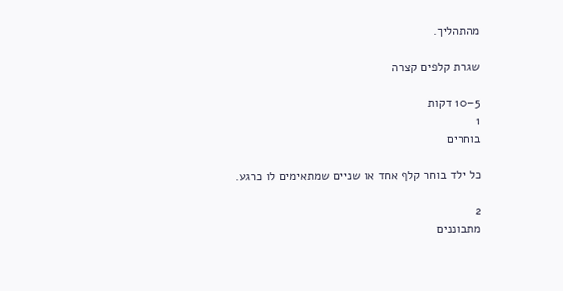מהתהליך.

שגרת קלפים קצרה

5–10 דקות
1
בוחרים

כל ילד בוחר קלף אחד או שניים שמתאימים לו כרגע.

2
מתבוננים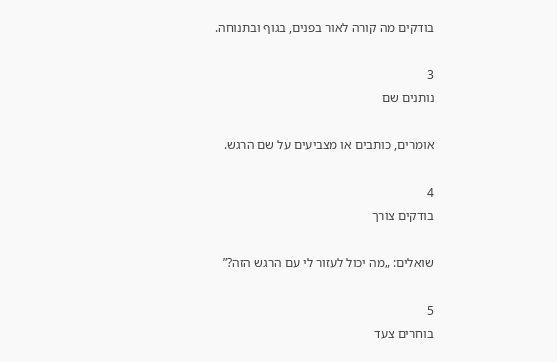בודקים מה קורה לאור בפנים, בגוף ובתנוחה.

3
נותנים שם

אומרים, כותבים או מצביעים על שם הרגש.

4
בודקים צורך

שואלים: „מה יכול לעזור לי עם הרגש הזה?”

5
בוחרים צעד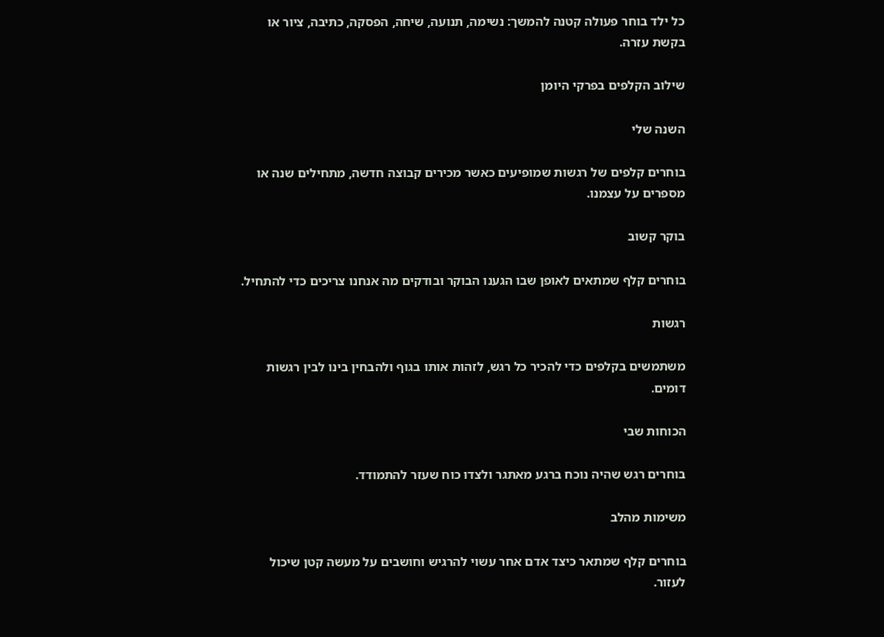כל ילד בוחר פעולה קטנה להמשך: נשימה, תנועה, שיחה, הפסקה, כתיבה, ציור או בקשת עזרה.

שילוב הקלפים בפרקי היומן

השנה שלי

בוחרים קלפים של רגשות שמופיעים כאשר מכירים קבוצה חדשה, מתחילים שנה או מספרים על עצמנו.

בוקר קשוב

בוחרים קלף שמתאים לאופן שבו הגענו הבוקר ובודקים מה אנחנו צריכים כדי להתחיל.

רגשות

משתמשים בקלפים כדי להכיר כל רגש, לזהות אותו בגוף ולהבחין בינו לבין רגשות דומים.

הכוחות שבי

בוחרים רגש שהיה נוכח ברגע מאתגר ולצדו כוח שעזר להתמודד.

משימות מהלב

בוחרים קלף שמתאר כיצד אדם אחר עשוי להרגיש וחושבים על מעשה קטן שיכול לעזור.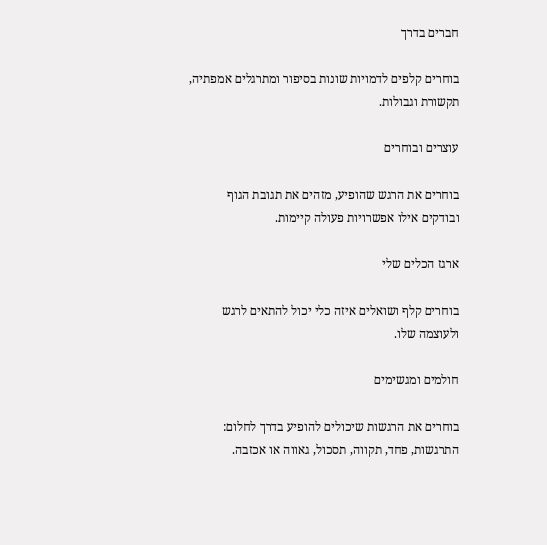חברים בדרך

בוחרים קלפים לדמויות שונות בסיפור ומתרגלים אמפתיה, תקשורת וגבולות.

עוצרים ובוחרים

בוחרים את הרגש שהופיע, מזהים את תגובת הגוף ובודקים אילו אפשרויות פעולה קיימות.

ארגז הכלים שלי

בוחרים קלף ושואלים איזה כלי יכול להתאים לרגש ולעוצמה שלו.

חולמים ומגשימים

בוחרים את הרגשות שיכולים להופיע בדרך לחלום: התרגשות, פחד, תקווה, תסכול, גאווה או אכזבה.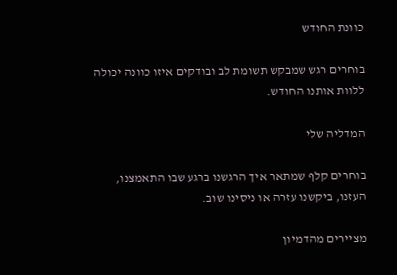כוונת החודש

בוחרים רגש שמבקש תשומת לב ובודקים איזו כוונה יכולה ללוות אותנו החודש.

המדליה שלי

בוחרים קלף שמתאר איך הרגשנו ברגע שבו התאמצנו, העזנו, ביקשנו עזרה או ניסינו שוב.

מציירים מהדמיון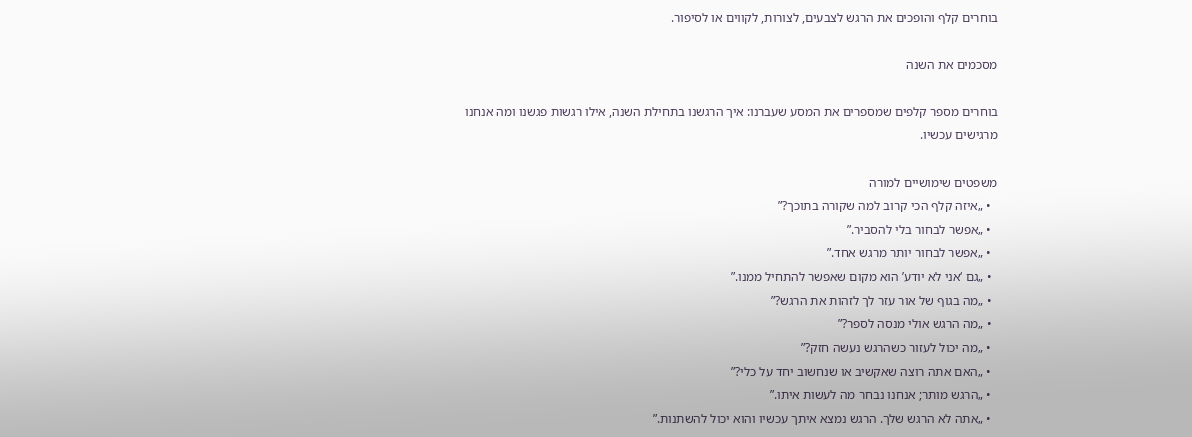בוחרים קלף והופכים את הרגש לצבעים, לצורות, לקווים או לסיפור.

מסכמים את השנה

בוחרים מספר קלפים שמספרים את המסע שעברנו: איך הרגשנו בתחילת השנה, אילו רגשות פגשנו ומה אנחנו מרגישים עכשיו.

משפטים שימושיים למורה
  • „איזה קלף הכי קרוב למה שקורה בתוכך?”
  • „אפשר לבחור בלי להסביר.”
  • „אפשר לבחור יותר מרגש אחד.”
  • „גם ‘אני לא יודע’ הוא מקום שאפשר להתחיל ממנו.”
  • „מה בגוף של אור עזר לך לזהות את הרגש?”
  • „מה הרגש אולי מנסה לספר?”
  • „מה יכול לעזור כשהרגש נעשה חזק?”
  • „האם אתה רוצה שאקשיב או שנחשוב יחד על כלי?”
  • „הרגש מותר; אנחנו נבחר מה לעשות איתו.”
  • „אתה לא הרגש שלך. הרגש נמצא איתך עכשיו והוא יכול להשתנות.”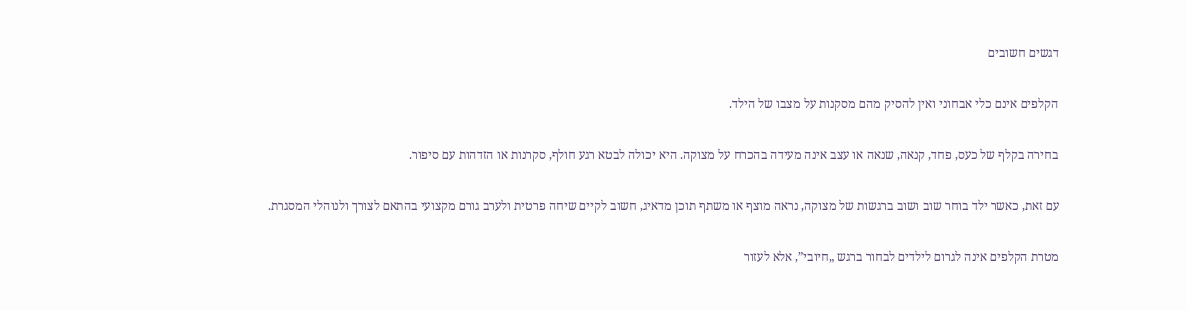דגשים חשובים

הקלפים אינם כלי אבחוני ואין להסיק מהם מסקנות על מצבו של הילד.

בחירה בקלף של כעס, פחד, קנאה, שנאה או עצב אינה מעידה בהכרח על מצוקה. היא יכולה לבטא רגע חולף, סקרנות או הזדהות עם סיפור.

עם זאת, כאשר ילד בוחר שוב ושוב ברגשות של מצוקה, נראה מוצף או משתף תוכן מדאיג, חשוב לקיים שיחה פרטית ולערב גורם מקצועי בהתאם לצורך ולנוהלי המסגרת.

מטרת הקלפים אינה לגרום לילדים לבחור ברגש „חיובי”, אלא לעזור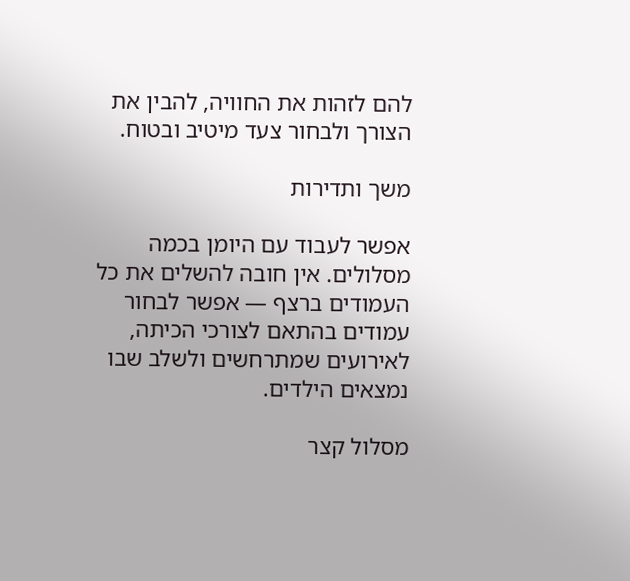להם לזהות את החוויה, להבין את הצורך ולבחור צעד מיטיב ובטוח.

משך ותדירות

אפשר לעבוד עם היומן בכמה מסלולים. אין חובה להשלים את כל העמודים ברצף — אפשר לבחור עמודים בהתאם לצורכי הכיתה, לאירועים שמתרחשים ולשלב שבו נמצאים הילדים.

מסלול קצר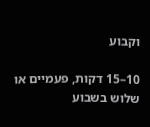וקבוע

10–15 דקות, פעמיים או שלוש בשבוע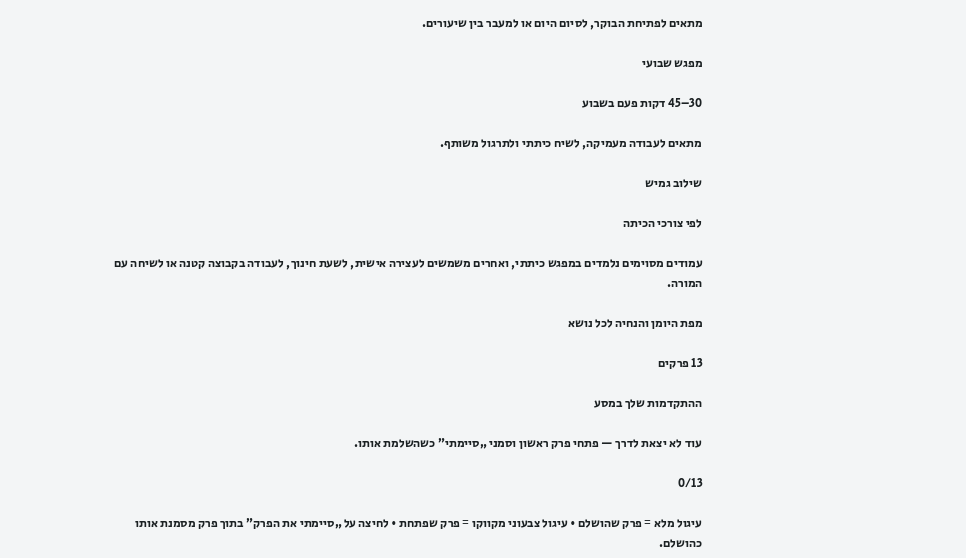מתאים לפתיחת הבוקר, לסיום היום או למעבר בין שיעורים.

מפגש שבועי

30–45 דקות פעם בשבוע

מתאים לעבודה מעמיקה, לשיח כיתתי ולתרגול משותף.

שילוב גמיש

לפי צורכי הכיתה

עמודים מסוימים נלמדים במפגש כיתתי, ואחרים משמשים לעצירה אישית, לשעת חינוך, לעבודה בקבוצה קטנה או לשיחה עם המורה.

מפת היומן והנחיה לכל נושא

13 פרקים

ההתקדמות שלך במסע

עוד לא יצאת לדרך — פתחי פרק ראשון וסמני „סיימתי” כשהשלמת אותו.

0/13

עיגול מלא = פרק שהושלם • עיגול צבעוני מקווקו = פרק שפתחת • לחיצה על „סיימתי את הפרק” בתוך פרק מסמנת אותו כהושלם.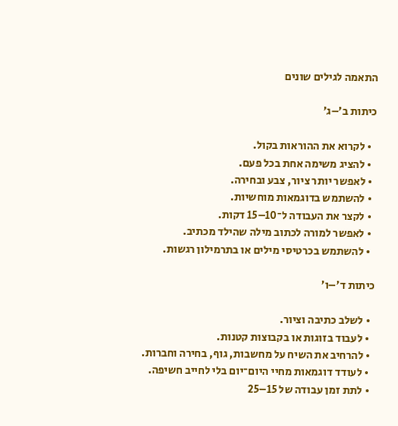התאמה לגילים שונים

כיתות ב׳–ג׳

  • לקרוא את ההוראות בקול.
  • להציג משימה אחת בכל פעם.
  • לאפשר יותר ציור, צבע ובחירה.
  • להשתמש בדוגמאות מוחשיות.
  • לקצר את העבודה ל־10–15 דקות.
  • לאפשר למורה לכתוב מילה שהילד מכתיב.
  • להשתמש בכרטיסי מילים או בתרמילון רגשות.

כיתות ד׳–ו׳

  • לשלב כתיבה וציור.
  • לעבוד בזוגות או בקבוצות קטנות.
  • להרחיב את השיח על מחשבות, גוף, בחירה וחברות.
  • לעודד דוגמאות מחיי היום־יום בלי לחייב חשיפה.
  • לתת זמן עבודה של 15–25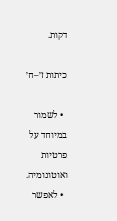דקות.

כיתות ז׳–ח׳

  • לשמור במיוחד על פרטיות ואוטונומיה.
  • לאפשר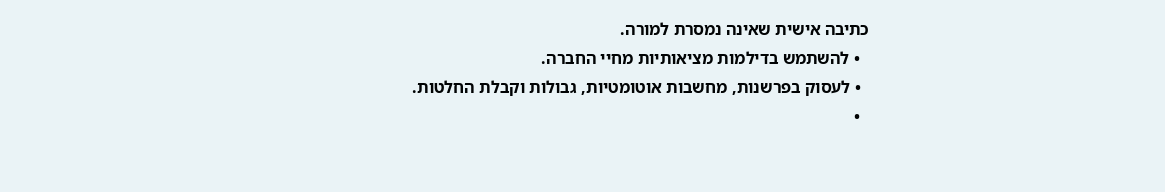כתיבה אישית שאינה נמסרת למורה.
  • להשתמש בדילמות מציאותיות מחיי החברה.
  • לעסוק בפרשנות, מחשבות אוטומטיות, גבולות וקבלת החלטות.
  •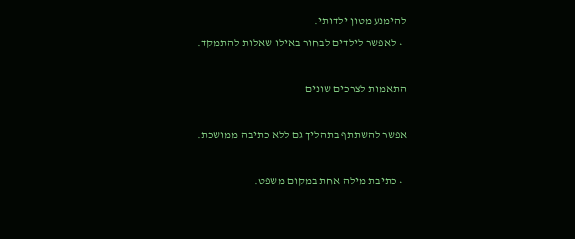להימנע מטון ילדותי.
  • לאפשר לילדים לבחור באילו שאלות להתמקד.

התאמות לצרכים שונים

אפשר להשתתף בתהליך גם ללא כתיבה ממושכת.

  • כתיבת מילה אחת במקום משפט.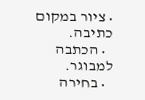• ציור במקום כתיבה.
  • הכתבה למבוגר.
  • בחירה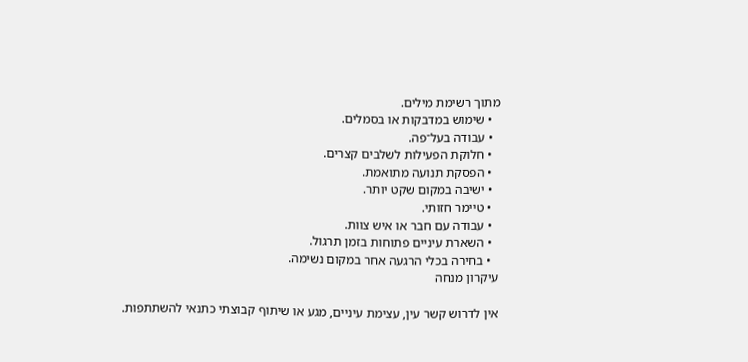מתוך רשימת מילים.
  • שימוש במדבקות או בסמלים.
  • עבודה בעל־פה.
  • חלוקת הפעילות לשלבים קצרים.
  • הפסקת תנועה מתואמת.
  • ישיבה במקום שקט יותר.
  • טיימר חזותי.
  • עבודה עם חבר או איש צוות.
  • השארת עיניים פתוחות בזמן תרגול.
  • בחירה בכלי הרגעה אחר במקום נשימה.
עיקרון מנחה

אין לדרוש קשר עין, עצימת עיניים, מגע או שיתוף קבוצתי כתנאי להשתתפות.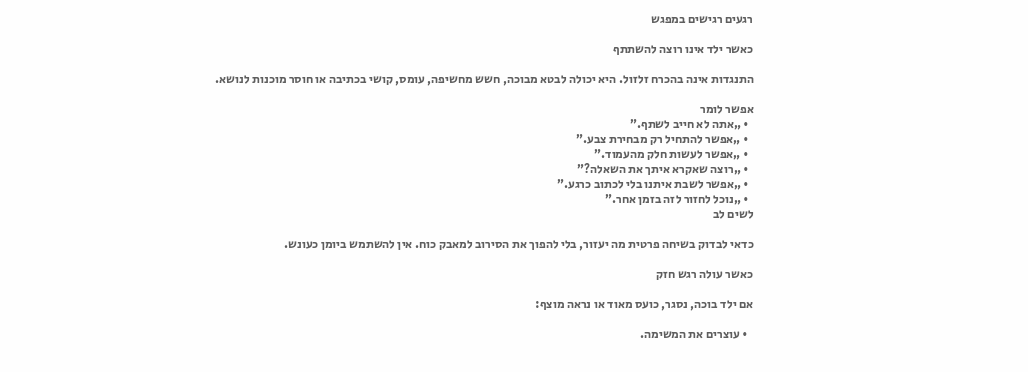רגעים רגישים במפגש

כאשר ילד אינו רוצה להשתתף

התנגדות אינה בהכרח זלזול. היא יכולה לבטא מבוכה, חשש מחשיפה, עומס, קושי בכתיבה או חוסר מוכנות לנושא.

אפשר לומר
  • „אתה לא חייב לשתף.”
  • „אפשר להתחיל רק מבחירת צבע.”
  • „אפשר לעשות חלק מהעמוד.”
  • „רוצה שאקרא איתך את השאלה?”
  • „אפשר לשבת איתנו בלי לכתוב כרגע.”
  • „נוכל לחזור לזה בזמן אחר.”
לשים לב

כדאי לבדוק בשיחה פרטית מה יעזור, בלי להפוך את הסירוב למאבק כוח. אין להשתמש ביומן כעונש.

כאשר עולה רגש חזק

אם ילד בוכה, נסגר, כועס מאוד או נראה מוצף:

  • עוצרים את המשימה.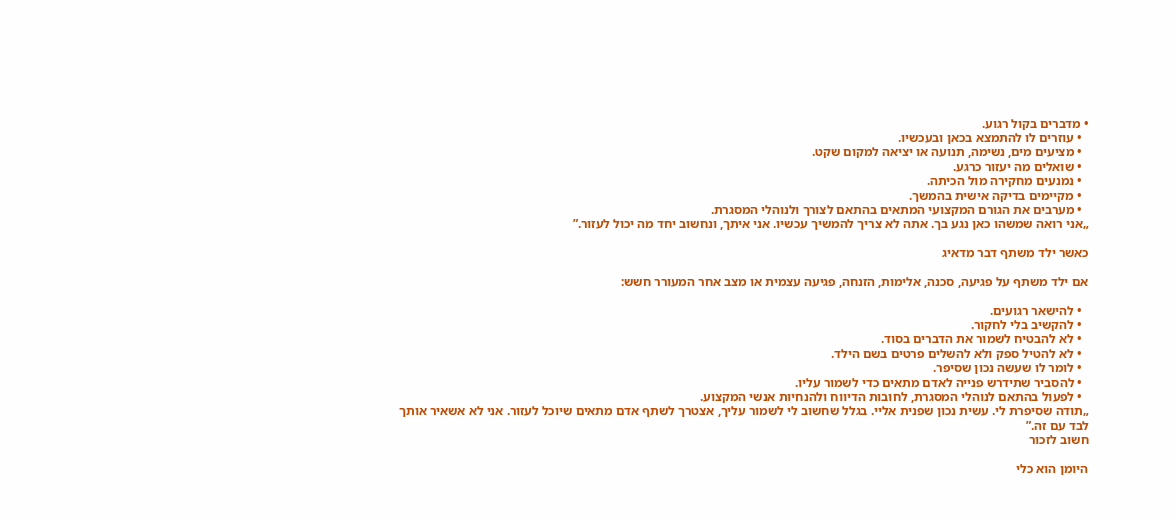• מדברים בקול רגוע.
  • עוזרים לו להתמצא בכאן ובעכשיו.
  • מציעים מים, נשימה, תנועה או יציאה למקום שקט.
  • שואלים מה יעזור כרגע.
  • נמנעים מחקירה מול הכיתה.
  • מקיימים בדיקה אישית בהמשך.
  • מערבים את הגורם המקצועי המתאים בהתאם לצורך ולנוהלי המסגרת.
„אני רואה שמשהו כאן נגע בך. אתה לא צריך להמשיך עכשיו. אני איתך, ונחשוב יחד מה יכול לעזור.”

כאשר ילד משתף דבר מדאיג

אם ילד משתף על פגיעה, סכנה, אלימות, הזנחה, פגיעה עצמית או מצב אחר המעורר חשש:

  • להישאר רגועים.
  • להקשיב בלי לחקור.
  • לא להבטיח לשמור את הדברים בסוד.
  • לא להטיל ספק ולא להשלים פרטים בשם הילד.
  • לומר לו שעשה נכון שסיפר.
  • להסביר שתידרש פנייה לאדם מתאים כדי לשמור עליו.
  • לפעול בהתאם לנוהלי המסגרת, לחובות הדיווח ולהנחיות אנשי המקצוע.
„תודה שסיפרת לי. עשית נכון שפנית אליי. בגלל שחשוב לי לשמור עליך, אצטרך לשתף אדם מתאים שיוכל לעזור. אני לא אשאיר אותך לבד עם זה.”
חשוב לזכור

היומן הוא כלי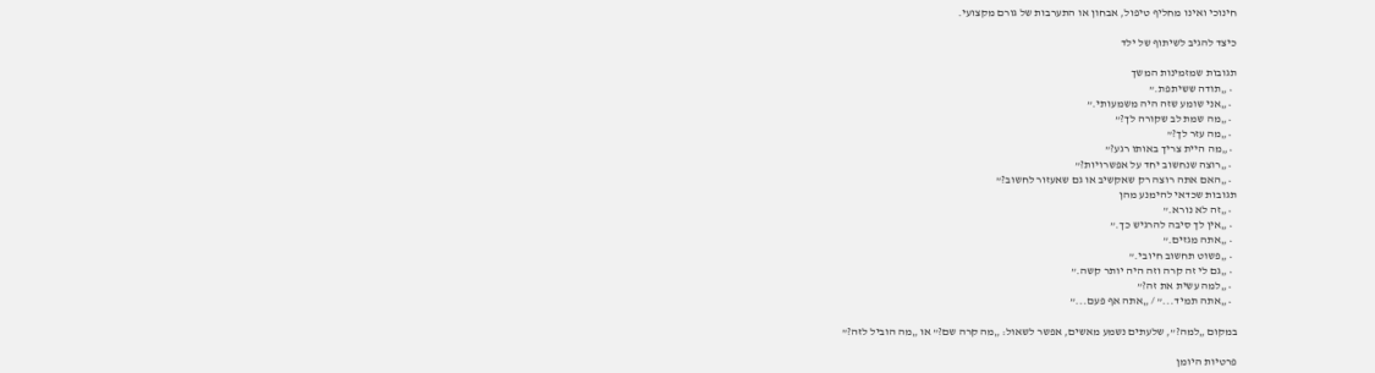חינוכי ואינו מחליף טיפול, אבחון או התערבות של גורם מקצועי.

כיצד להגיב לשיתוף של ילד

תגובות שמזמינות המשך
  • „תודה ששיתפת.”
  • „אני שומע שזה היה משמעותי.”
  • „מה שמת לב שקורה לך?”
  • „מה עזר לך?”
  • „מה היית צריך באותו רגע?”
  • „רוצה שנחשוב יחד על אפשרויות?”
  • „האם אתה רוצה רק שאקשיב או גם שאעזור לחשוב?”
תגובות שכדאי להימנע מהן
  • „זה לא נורא.”
  • „אין לך סיבה להרגיש כך.”
  • „אתה מגזים.”
  • „פשוט תחשוב חיובי.”
  • „גם לי זה קרה וזה היה יותר קשה.”
  • „למה עשית את זה?”
  • „אתה תמיד...” / „אתה אף פעם...”

במקום „למה?”, שלעתים נשמע מאשים, אפשר לשאול: „מה קרה שם?” או „מה הוביל לזה?”

פרטיות היומן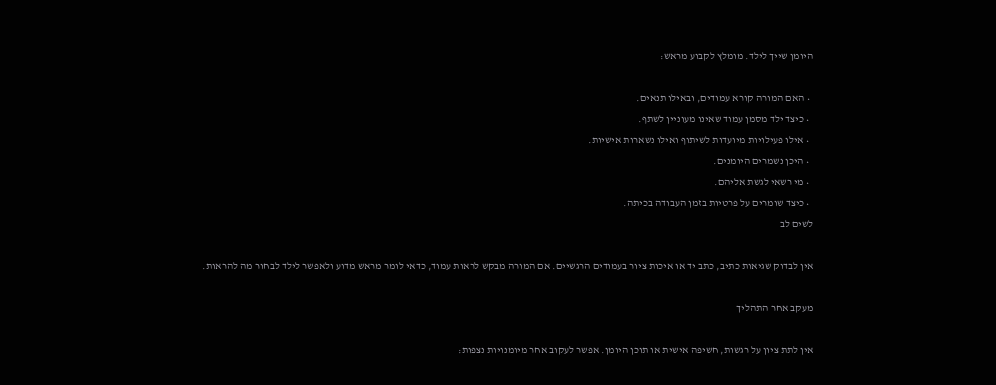היומן שייך לילד. מומלץ לקבוע מראש:

  • האם המורה קורא עמודים, ובאילו תנאים.
  • כיצד ילד מסמן עמוד שאינו מעוניין לשתף.
  • אילו פעילויות מיועדות לשיתוף ואילו נשארות אישיות.
  • היכן נשמרים היומנים.
  • מי רשאי לגשת אליהם.
  • כיצד שומרים על פרטיות בזמן העבודה בכיתה.
לשים לב

אין לבדוק שגיאות כתיב, כתב יד או איכות ציור בעמודים הרגשיים. אם המורה מבקש לראות עמוד, כדאי לומר מראש מדוע ולאפשר לילד לבחור מה להראות.

מעקב אחר התהליך

אין לתת ציון על רגשות, חשיפה אישית או תוכן היומן. אפשר לעקוב אחר מיומנויות נצפות: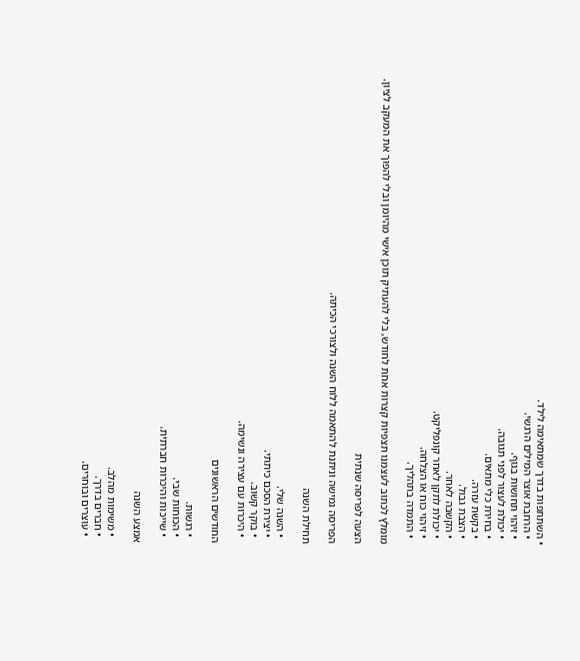• השתתפות בדרך שמתאימה לילד.
  • הרחבת אוצר המילים הרגשי.
  • זיהוי תחושות בגוף.
  • יכולת לעצור לפני תגובה.
  • בחירת כלי מתאים.
  • בקשת עזרה.
  • הצבת גבול.
  • הקשבה לאחר.
  • יכולת לתקן לאחר קונפליקט.
  • זיהוי כוח או הצלחה.
  • התמדה בתהליך.

מומלץ לכתוב לעצמנו תצפיות קצרות אחת לחודש, בלי להעתיק תוכן אישי מהיומן ובלי להפוך את המעקב לציון.

הצעה לפריסה שנתית

הפריסה גמישה וניתנת להתאמה ללוח השנה ולצורכי הכיתה.

תחילת השנה

  • השנה שלי.
  • יצירת הסכם כיתתי.
  • בוקר קשוב.
  • היכרות עם עצירה ונשימה.

החודשים הראשונים

  • רגשות.
  • הכוחות שבי.
  • שייכות והיכרות חברתית.

אמצע השנה

  • משימות מהלב.
  • חברים בדרך.
  • עוצרים ובוחרים.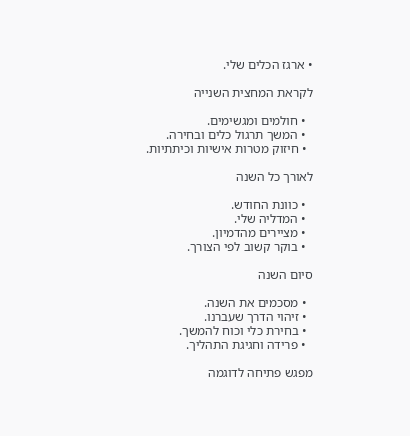• ארגז הכלים שלי.

לקראת המחצית השנייה

  • חולמים ומגשימים.
  • המשך תרגול כלים ובחירה.
  • חיזוק מטרות אישיות וכיתתיות.

לאורך כל השנה

  • כוונת החודש.
  • המדליה שלי.
  • מציירים מהדמיון.
  • בוקר קשוב לפי הצורך.

סיום השנה

  • מסכמים את השנה.
  • זיהוי הדרך שעברנו.
  • בחירת כלי וכוח להמשך.
  • פרידה וחגיגת התהליך.

מפגש פתיחה לדוגמה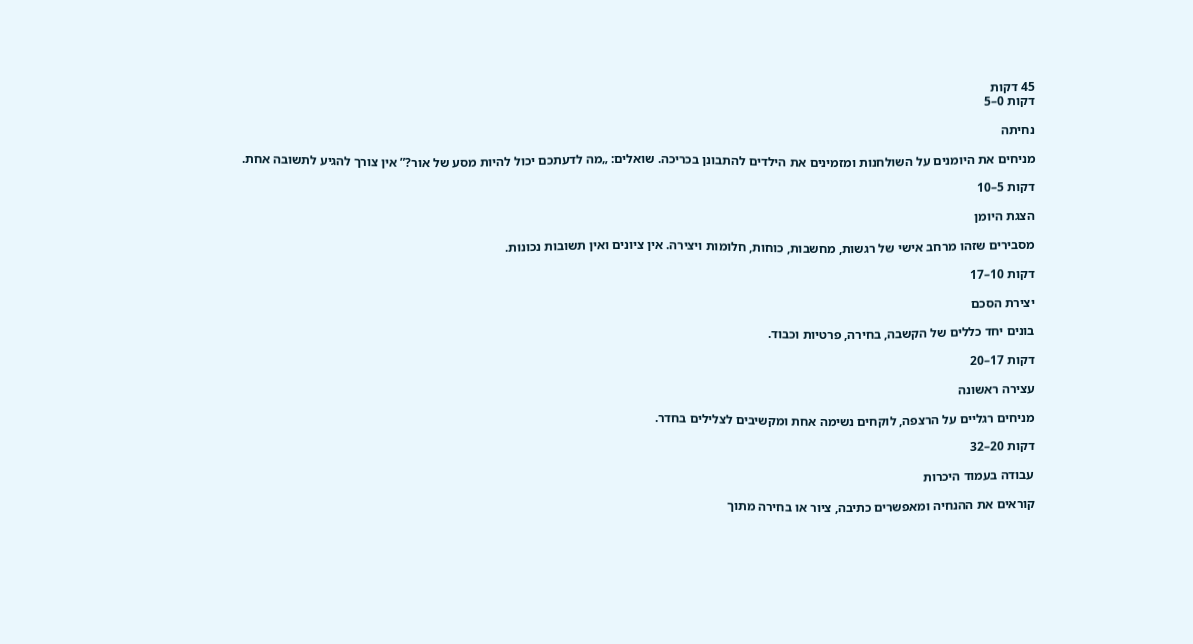45 דקות
דקות 0–5

נחיתה

מניחים את היומנים על השולחנות ומזמינים את הילדים להתבונן בכריכה. שואלים: „מה לדעתכם יכול להיות מסע של אור?” אין צורך להגיע לתשובה אחת.

דקות 5–10

הצגת היומן

מסבירים שזהו מרחב אישי של רגשות, מחשבות, כוחות, חלומות ויצירה. אין ציונים ואין תשובות נכונות.

דקות 10–17

יצירת הסכם

בונים יחד כללים של הקשבה, בחירה, פרטיות וכבוד.

דקות 17–20

עצירה ראשונה

מניחים רגליים על הרצפה, לוקחים נשימה אחת ומקשיבים לצלילים בחדר.

דקות 20–32

עבודה בעמוד היכרות

קוראים את ההנחיה ומאפשרים כתיבה, ציור או בחירה מתוך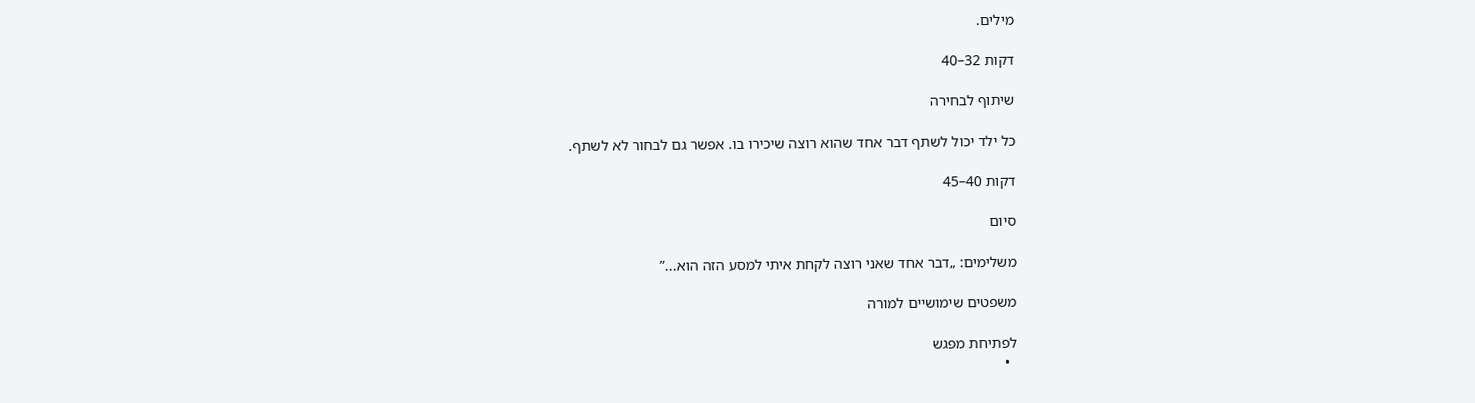מילים.

דקות 32–40

שיתוף לבחירה

כל ילד יכול לשתף דבר אחד שהוא רוצה שיכירו בו. אפשר גם לבחור לא לשתף.

דקות 40–45

סיום

משלימים: „דבר אחד שאני רוצה לקחת איתי למסע הזה הוא...”

משפטים שימושיים למורה

לפתיחת מפגש
  •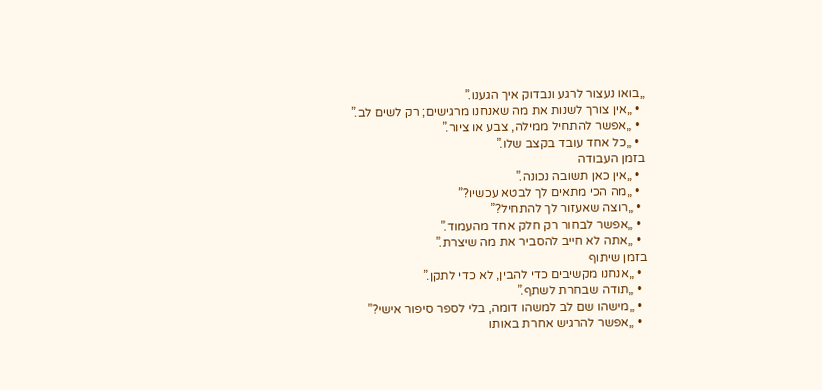„בואו נעצור לרגע ונבדוק איך הגענו.”
  • „אין צורך לשנות את מה שאנחנו מרגישים; רק לשים לב.”
  • „אפשר להתחיל ממילה, צבע או ציור.”
  • „כל אחד עובד בקצב שלו.”
בזמן העבודה
  • „אין כאן תשובה נכונה.”
  • „מה הכי מתאים לך לבטא עכשיו?”
  • „רוצה שאעזור לך להתחיל?”
  • „אפשר לבחור רק חלק אחד מהעמוד.”
  • „אתה לא חייב להסביר את מה שיצרת.”
בזמן שיתוף
  • „אנחנו מקשיבים כדי להבין, לא כדי לתקן.”
  • „תודה שבחרת לשתף.”
  • „מישהו שם לב למשהו דומה, בלי לספר סיפור אישי?”
  • „אפשר להרגיש אחרת באותו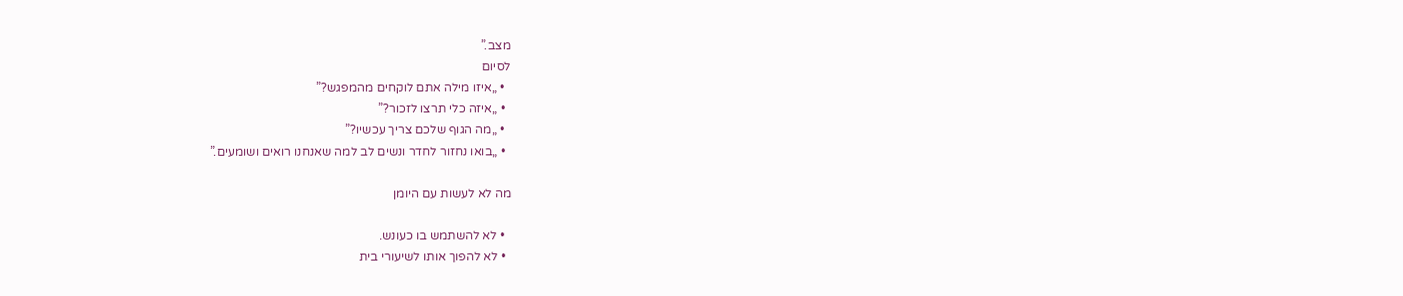מצב.”
לסיום
  • „איזו מילה אתם לוקחים מהמפגש?”
  • „איזה כלי תרצו לזכור?”
  • „מה הגוף שלכם צריך עכשיו?”
  • „בואו נחזור לחדר ונשים לב למה שאנחנו רואים ושומעים.”

מה לא לעשות עם היומן

  • לא להשתמש בו כעונש.
  • לא להפוך אותו לשיעורי בית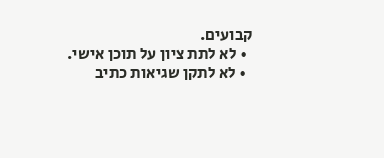קבועים.
  • לא לתת ציון על תוכן אישי.
  • לא לתקן שגיאות כתיב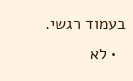בעמוד רגשי.
  • לא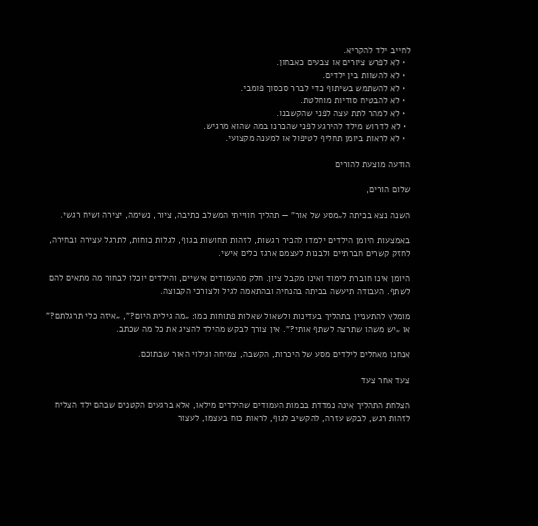לחייב ילד להקריא.
  • לא לפרש ציורים או צבעים כאבחון.
  • לא להשוות בין ילדים.
  • לא להשתמש בשיתוף כדי לברר סכסוך פומבי.
  • לא להבטיח סודיות מוחלטת.
  • לא למהר לתת עצה לפני שהקשבנו.
  • לא לדרוש מילד להירגע לפני שהכרנו במה שהוא מרגיש.
  • לא לראות ביומן תחליף לטיפול או למענה מקצועי.

הודעה מוצעת להורים

שלום הורים,

השנה נצא בכיתה ל„מסע של אור” — תהליך חווייתי המשלב כתיבה, ציור, נשימה, יצירה ושיח רגשי.

באמצעות היומן הילדים ילמדו להכיר רגשות, לזהות תחושות בגוף, לגלות כוחות, לתרגל עצירה ובחירה, לחזק קשרים חברתיים ולבנות לעצמם ארגז כלים אישי.

היומן אינו חוברת לימוד ואינו מקבל ציון. חלק מהעמודים אישיים, והילדים יוכלו לבחור מה מתאים להם לשתף. העבודה תיעשה בכיתה בהנחיה ובהתאמה לגיל ולצורכי הקבוצה.

מומלץ להתעניין בתהליך בעדינות ולשאול שאלות פתוחות כמו: „מה גילית היום?”, „איזה כלי תרגלתם?” או „יש משהו שתרצה לשתף אותי?”. אין צורך לבקש מהילד להציג את כל מה שכתב.

אנחנו מאחלים לילדים מסע של היכרות, הקשבה, צמיחה וגילוי האור שבתוכם.

צעד אחר צעד

הצלחת התהליך אינה נמדדת בכמות העמודים שהילדים מילאו, אלא ברגעים הקטנים שבהם ילד הצליח לזהות רגש, לבקש עזרה, להקשיב לגוף, לראות כוח בעצמו, לעצור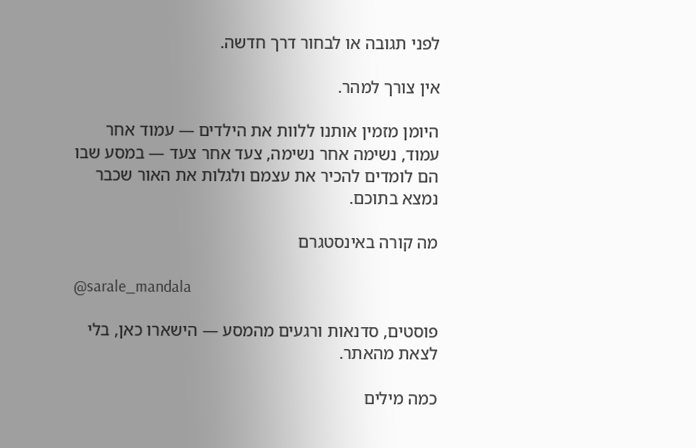לפני תגובה או לבחור דרך חדשה.

אין צורך למהר.

היומן מזמין אותנו ללוות את הילדים — עמוד אחר עמוד, נשימה אחר נשימה, צעד אחר צעד — במסע שבו הם לומדים להכיר את עצמם ולגלות את האור שכבר נמצא בתוכם.

מה קורה באינסטגרם

@sarale_mandala

פוסטים, סדנאות ורגעים מהמסע — הישארו כאן, בלי לצאת מהאתר.

כמה מילים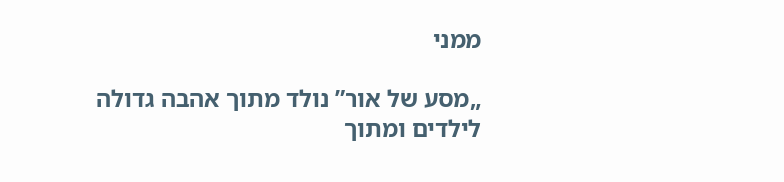ממני

„מסע של אור” נולד מתוך אהבה גדולה לילדים ומתוך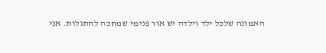האמונה שלכל ילד וילדה יש אור פנימי שמחכה להתגלות. אני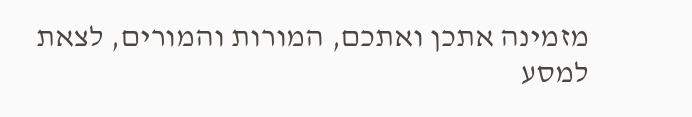מזמינה אתכן ואתכם, המורות והמורים, לצאת למסע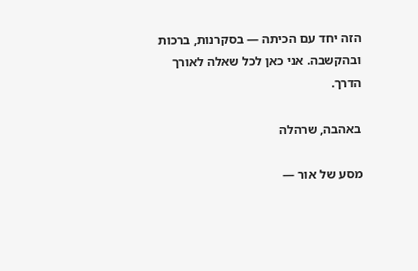הזה יחד עם הכיתה — בסקרנות, ברכות ובהקשבה. אני כאן לכל שאלה לאורך הדרך.

באהבה, שרהלה

מסע של אור —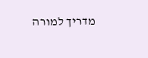מדריך למורה